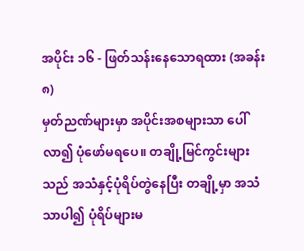အပိုင်း ၁၆ - ဖြတ်သန်းနေသောရထား (အခန်း ၈)
မှတ်ညဏ်များမှာ အပိုင်းအစများသာ ပေါ်လာ၍ ပုံဖော်မရပေ။ တချို့မြင်ကွင်းများသည် အသံနှင့်ပုံရိပ်တွဲနေပြီး တချို့မှာ အသံသာပါ၍ ပုံရိပ်များမ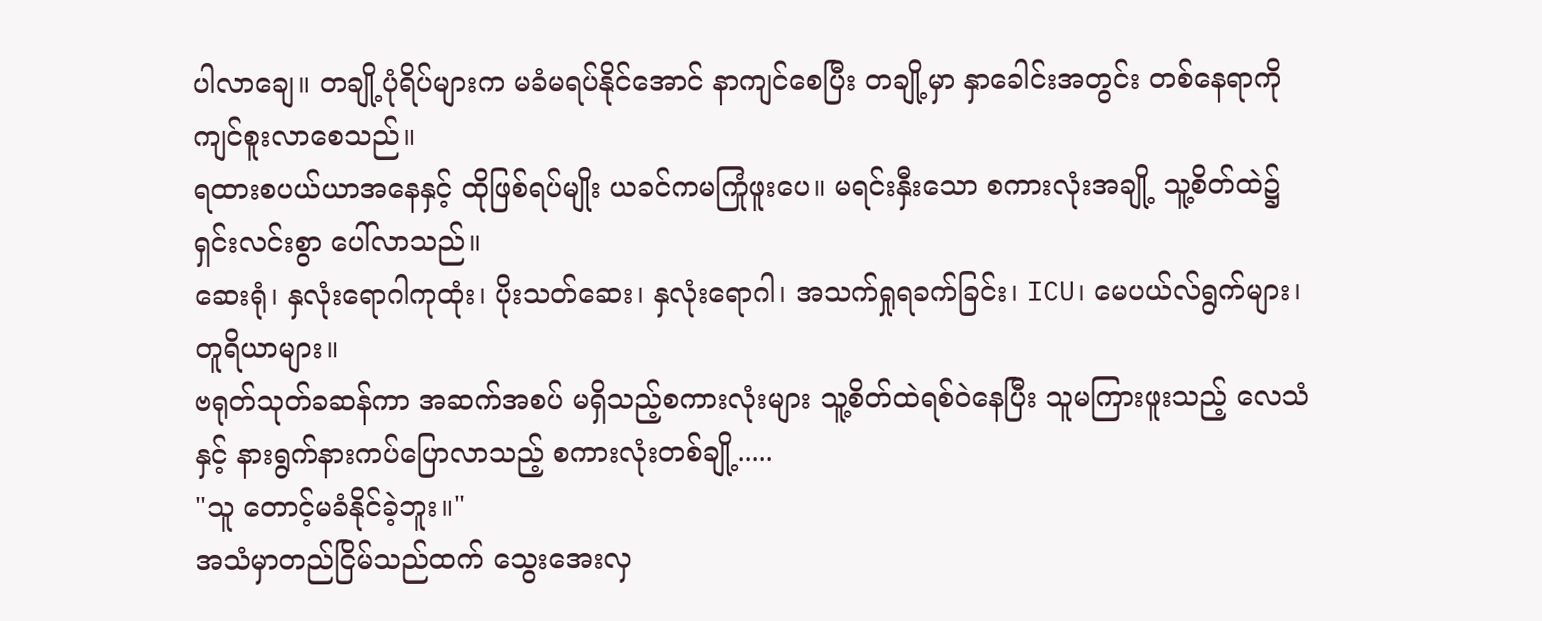ပါလာချေ။ တချို့ပုံရိပ်များက မခံမရပ်နိုင်အောင် နာကျင်စေပြီး တချို့မှာ နှာခေါင်းအတွင်း တစ်နေရာကို ကျင်စူးလာစေသည်။
ရထားစပယ်ယာအနေနှင့် ထိုဖြစ်ရပ်မျိုး ယခင်ကမကြုံဖူးပေ။ မရင်းနှီးသော စကားလုံးအချို့ သူ့စိတ်ထဲ၌ ရှင်းလင်းစွာ ပေါ်လာသည်။
ဆေးရုံ၊ နှလုံးရောဂါကုထုံး၊ ပိုးသတ်ဆေး၊ နှလုံးရောဂါ၊ အသက်ရှုရခက်ခြင်း၊ ICU၊ မေပယ်လ်ရွက်များ၊ တူရိယာများ။
ဗရုတ်သုတ်ခဆန်ကာ အဆက်အစပ် မရှိသည့်စကားလုံးများ သူ့စိတ်ထဲရစ်ဝဲနေပြီး သူမကြားဖူးသည့် လေသံနှင့် နားရွက်နားကပ်ပြောလာသည့် စကားလုံးတစ်ချို့.....
"သူ တောင့်မခံနိုင်ခဲ့ဘူး။"
အသံမှာတည်ငြိမ်သည်ထက် သွေးအေးလှ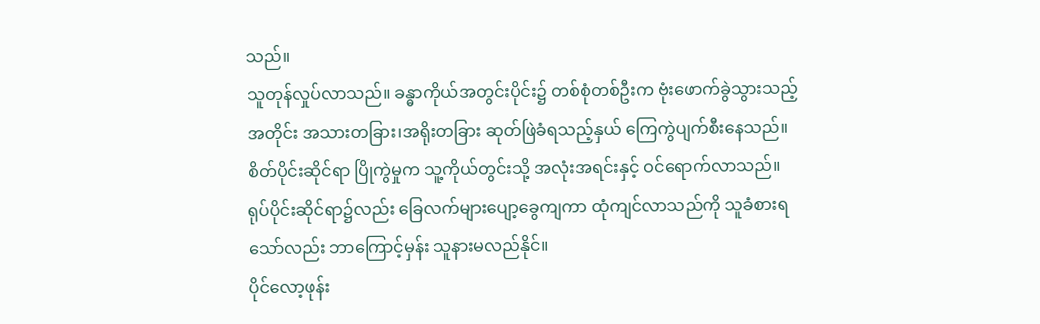သည်။
သူတုန်လှုပ်လာသည်။ ခန္ဓာကိုယ်အတွင်းပိုင်း၌ တစ်စုံတစ်ဦးက ဗုံးဖောက်ခွဲသွားသည့်အတိုင်း အသားတခြား၊အရိုးတခြား ဆုတ်ဖြဲခံရသည့်နှယ် ကြေကွဲပျက်စီးနေသည်။ စိတ်ပိုင်းဆိုင်ရာ ပြိုကွဲမှုက သူ့ကိုယ်တွင်းသို့ အလုံးအရင်းနှင့် ဝင်ရောက်လာသည်။ ရုပ်ပိုင်းဆိုင်ရာ၌လည်း ခြေလက်များပျော့ခွေကျကာ ထုံကျင်လာသည်ကို သူခံစားရသော်လည်း ဘာကြောင့်မှန်း သူနားမလည်နိုင်။
ပိုင်လော့ဖုန်း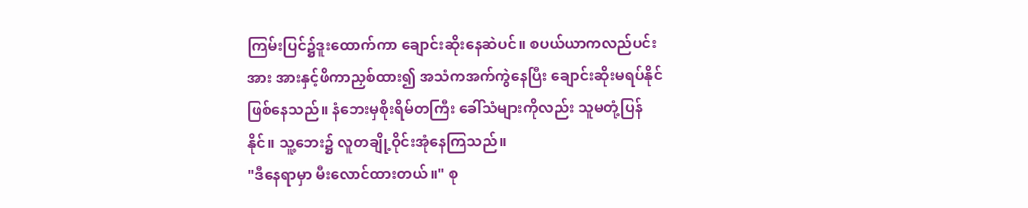ကြမ်းပြင်၌ဒူးထောက်ကာ ချောင်းဆိုးနေဆဲပင်။ စပယ်ယာကလည်ပင်းအား အားနှင့်ဖိကာညှစ်ထား၍ အသံကအက်ကွဲနေပြီး ချောင်းဆိုးမရပ်နိုင်ဖြစ်နေသည်။ နံဘေးမှစိုးရိမ်တကြီး ခေါ်သံများကိုလည်း သူမတုံ့ပြန်နိုင်။ သူ့ဘေး၌ လူတချို့ဝိုင်းအုံနေကြသည်။
"ဒီနေရာမှာ မီးလောင်ထားတယ်။" စု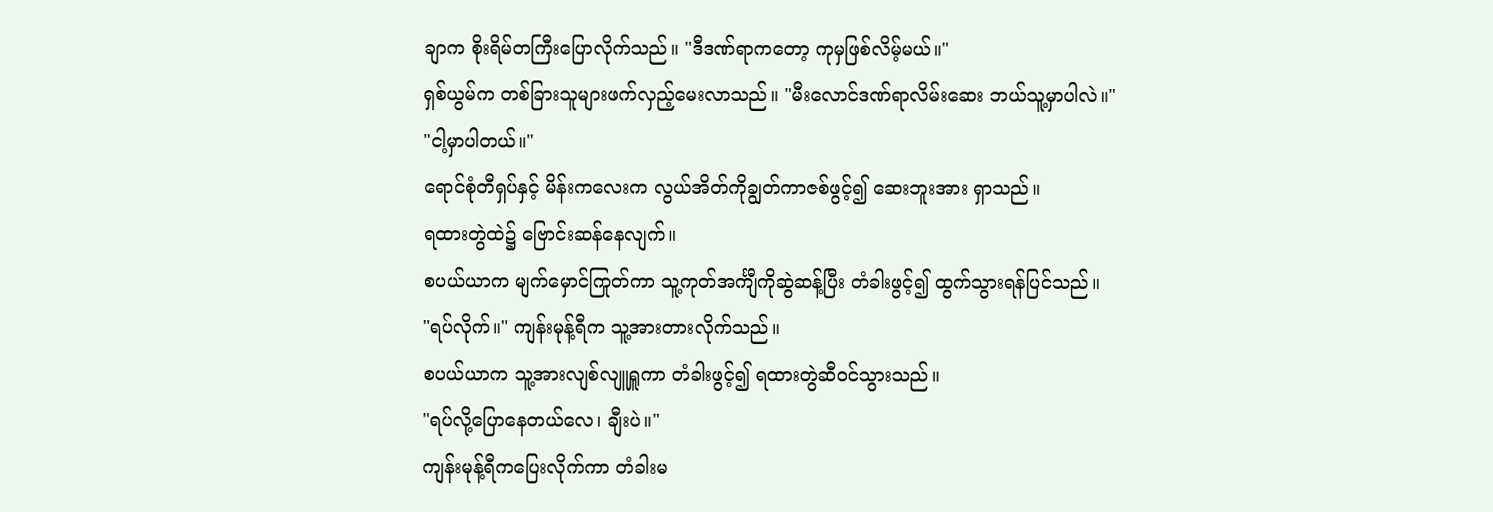ချာက စိုးရိမ်တကြီးပြောလိုက်သည်။ "ဒီဒဏ်ရာကတော့ ကုမှဖြစ်လိမ့်မယ်။"
ရှစ်ယွမ်က တစ်ခြားသူများဖက်လှည့်မေးလာသည်။ "မီးလောင်ဒဏ်ရာလိမ်းဆေး ဘယ်သူ့မှာပါလဲ။"
"ငါ့မှာပါတယ်။"
ရောင်စုံတီရှပ်နှင့် မိန်းကလေးက လွယ်အိတ်ကိုချွတ်ကာဇစ်ဖွင့်၍ ဆေးဘူးအား ရှာသည်။
ရထားတွဲထဲ၌ ဗြောင်းဆန်နေလျက်။
စပယ်ယာက မျက်မှောင်ကြုတ်ကာ သူ့ကုတ်အင်္ကျီကိုဆွဲဆန့်ပြီး တံခါးဖွင့်၍ ထွက်သွားရန်ပြင်သည်။
"ရပ်လိုက်။" ကျန်းမုန့်ရီက သူ့အားတားလိုက်သည်။
စပယ်ယာက သူ့အားလျစ်လျူရှူကာ တံခါးဖွင့်၍ ရထားတွဲဆီဝင်သွားသည်။
"ရပ်လို့ပြောနေတယ်လေ၊ ချီးပဲ။"
ကျန်းမုန့်ရီကပြေးလိုက်ကာ တံခါးမ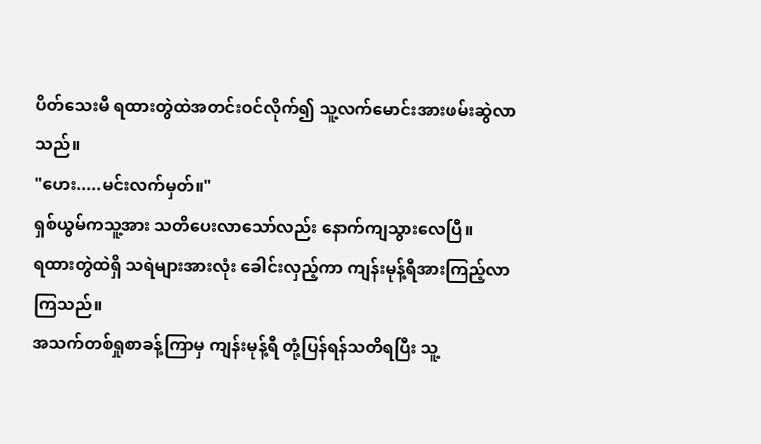ပိတ်သေးမီ ရထားတွဲထဲအတင်းဝင်လိုက်၍ သူ့လက်မောင်းအားဖမ်းဆွဲလာသည်။
"ဟေး.....မင်းလက်မှတ်။"
ရှစ်ယွမ်ကသူ့အား သတိပေးလာသော်လည်း နောက်ကျသွားလေပြီ။
ရထားတွဲထဲရှိ သရဲများအားလုံး ခေါင်းလှည့်ကာ ကျန်းမုန့်ရီအားကြည့်လာကြသည်။
အသက်တစ်ရှုစာခန့်ကြာမှ ကျန်းမုန့်ရီ တုံ့ပြန်ရန်သတိရပြီး သူ့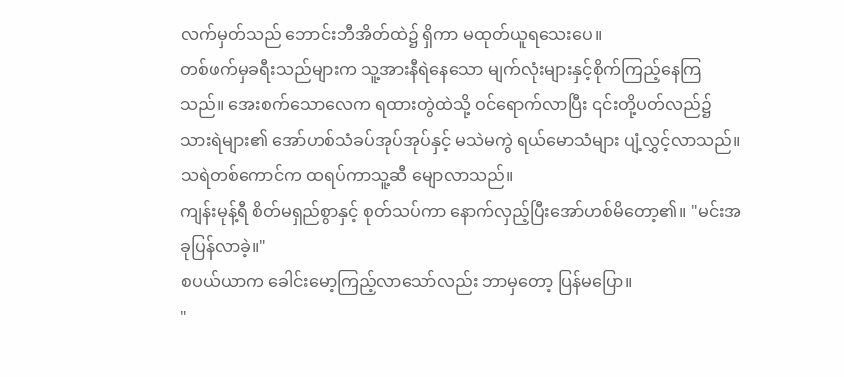လက်မှတ်သည် ဘောင်းဘီအိတ်ထဲ၌ ရှိကာ မထုတ်ယူရသေးပေ။
တစ်ဖက်မှခရီးသည်များက သူ့အားနီရဲနေသော မျက်လုံးများနှင့်စိုက်ကြည့်နေကြသည်။ အေးစက်သောလေက ရထားတွဲထဲသို့ ဝင်ရောက်လာပြီး ၎င်းတို့ပတ်လည်၌ သားရဲများ၏ အော်ဟစ်သံခပ်အုပ်အုပ်နှင့် မသဲမကွဲ ရယ်မောသံများ ပျံ့လွှင့်လာသည်။
သရဲတစ်ကောင်က ထရပ်ကာသူ့ဆီ မျောလာသည်။
ကျန်းမုန့်ရီ စိတ်မရှည်စွာနှင့် စုတ်သပ်ကာ နောက်လှည့်ပြီးအော်ဟစ်မိတော့၏။ "မင်းအခုပြန်လာခဲ့။"
စပယ်ယာက ခေါင်းမော့ကြည့်လာသော်လည်း ဘာမှတော့ ပြန်မပြော။
"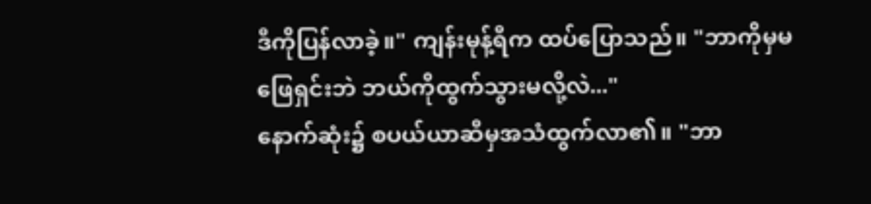ဒီကိုပြန်လာခဲ့။" ကျန်းမုန့်ရီက ထပ်ပြောသည်။ "ဘာကိုမှမဖြေရှင်းဘဲ ဘယ်ကိုထွက်သွားမလို့လဲ..."
နောက်ဆုံး၌ စပယ်ယာဆီမှအသံထွက်လာ၏။ "ဘာ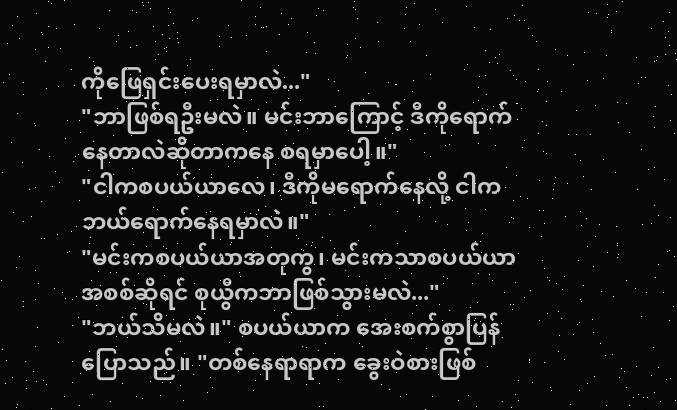ကိုဖြေရှင်းပေးရမှာလဲ..."
"ဘာဖြစ်ရဦးမလဲ။ မင်းဘာကြောင့် ဒီကိုရောက်နေတာလဲဆိုတာကနေ စရမှာပေါ့။"
"ငါကစပယ်ယာလေ၊ ဒီကိုမရောက်နေလို့ ငါက ဘယ်ရောက်နေရမှာလဲ။"
"မင်းကစပယ်ယာအတုကွ၊ မင်းကသာစပယ်ယာ အစစ်ဆိုရင် စုယွီကဘာဖြစ်သွားမလဲ..."
"ဘယ်သိမလဲ။" စပယ်ယာက အေးစက်စွာပြန်ပြောသည်။ "တစ်နေရာရာက ခွေးဝဲစားဖြစ်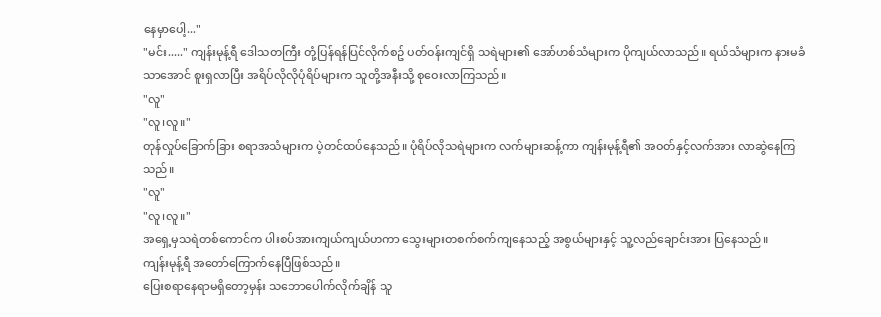နေမှာပေါ့..."
"မင်း....." ကျန်းမုန့်ရီ ဒေါသတကြီး တုံ့ပြန်ရန်ပြင်လိုက်စဥ် ပတ်ဝန်းကျင်ရှိ သရဲများ၏ အော်ဟစ်သံများက ပိုကျယ်လာသည်။ ရယ်သံများက နားမခံသာအောင် စူးရှလာပြီး အရိပ်လိုလိုပုံရိပ်များက သူတို့အနီးသို့ စုဝေးလာကြသည်။
"လူ"
"လူ၊လူ။"
တုန်လှုပ်ခြောက်ခြား စရာအသံများက ပဲ့တင်ထပ်နေသည်။ ပုံရိပ်လိုသရဲများက လက်များဆန့်ကာ ကျန်းမုန့်ရီ၏ အဝတ်နှင့်လက်အား လာဆွဲနေကြသည်။
"လူ"
"လူ၊လူ။"
အရှေ့မှသရဲတစ်ကောင်က ပါးစပ်အားကျယ်ကျယ်ဟကာ သွေးများတစက်စက်ကျနေသည့် အစွယ်များနှင့် သူ့လည်ချောင်းအား ပြနေသည်။
ကျန်းမုန့်ရီ အတော်ကြောက်နေပြီဖြစ်သည်။
ပြေးစရာနေရာမရှိတော့မှန်း သဘောပေါက်လိုက်ချိန် သူ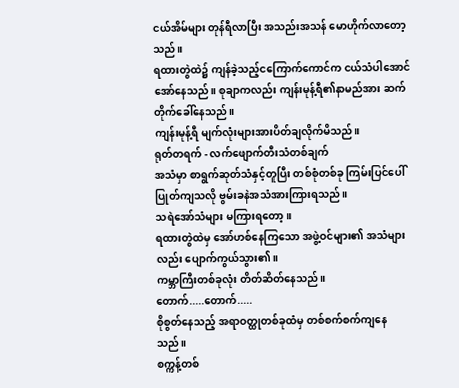ငယ်အိမ်များ တုန်ရီလာပြီး အသည်းအသန် မောဟိုက်လာတော့သည်။
ရထားတွဲထဲ၌ ကျန်ခဲ့သည့်ငကြောက်ကောင်က ငယ်သံပါအောင်အော်နေသည်။ စုချာကလည်း ကျန်းမုန့်ရီ၏နာမည်အား ဆက်တိုက်ခေါ်နေသည်။
ကျန်းမုန့်ရီ မျက်လုံးများအားပိတ်ချလိုက်မိသည်။
ရုတ်တရက် - လက်ဖျောက်တီးသံတစ်ချက်
အသံမှာ စာရွက်ဆုတ်သံနှင့်တူပြီး တစ်စုံတစ်ခု ကြမ်းပြင်ပေါ်ပြုတ်ကျသလို ဗွမ်းခနဲအသံအားကြားရသည်။
သရဲအော်သံများ မကြားရတော့။
ရထားတွဲထဲမှ အော်ဟစ်နေကြသော အဖွဲ့ဝင်များ၏ အသံများလည်း ပျောက်ကွယ်သွား၏။
ကမ္ဘာကြီးတစ်ခုလုံး တိတ်ဆိတ်နေသည်။
တောက်.....တောက်.....
စိုစွတ်နေသည့် အရာဝတ္ထုတစ်ခုထံမှ တစ်စက်စက်ကျနေသည်။
စက္ကန့်တစ်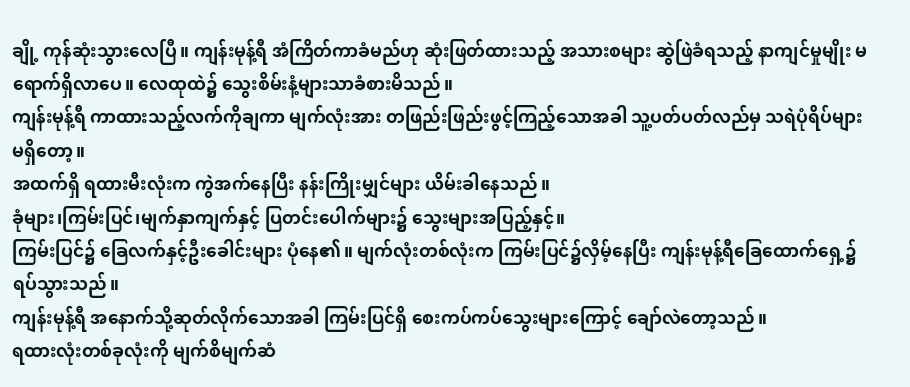ချို့ ကုန်ဆုံးသွားလေပြီ။ ကျန်းမုန့်ရီ အံကြိတ်ကာခံမည်ဟု ဆုံးဖြတ်ထားသည့် အသားစများ ဆွဲဖြဲခံရသည့် နာကျင်မှုမျိုး မရောက်ရှိလာပေ။ လေထုထဲ၌ သွေးစိမ်းနံ့များသာခံစားမိသည်။
ကျန်းမုန့်ရီ ကာထားသည့်လက်ကိုချကာ မျက်လုံးအား တဖြည်းဖြည်းဖွင့်ကြည့်သောအခါ သူ့ပတ်ပတ်လည်မှ သရဲပုံရိပ်များ မရှိတော့။
အထက်ရှိ ရထားမီးလုံးက ကွဲအက်နေပြီး နန်းကြိုးမျှင်များ ယိမ်းခါနေသည်။
ခုံများ၊ကြမ်းပြင်၊မျက်နှာကျက်နှင့် ပြတင်းပေါက်များ၌ သွေးများအပြည့်နှင့်။
ကြမ်းပြင်၌ ခြေလက်နှင့်ဦးခေါင်းများ ပုံနေ၏။ မျက်လုံးတစ်လုံးက ကြမ်းပြင်၌လှိမ့်နေပြီး ကျန်းမုန့်ရီခြေထောက်ရှေ့၌ ရပ်သွားသည်။
ကျန်းမုန့်ရီ အနောက်သို့ဆုတ်လိုက်သောအခါ ကြမ်းပြင်ရှိ စေးကပ်ကပ်သွေးများကြောင့် ချော်လဲတော့သည်။
ရထားလုံးတစ်ခုလုံးကို မျက်စိမျက်ဆံ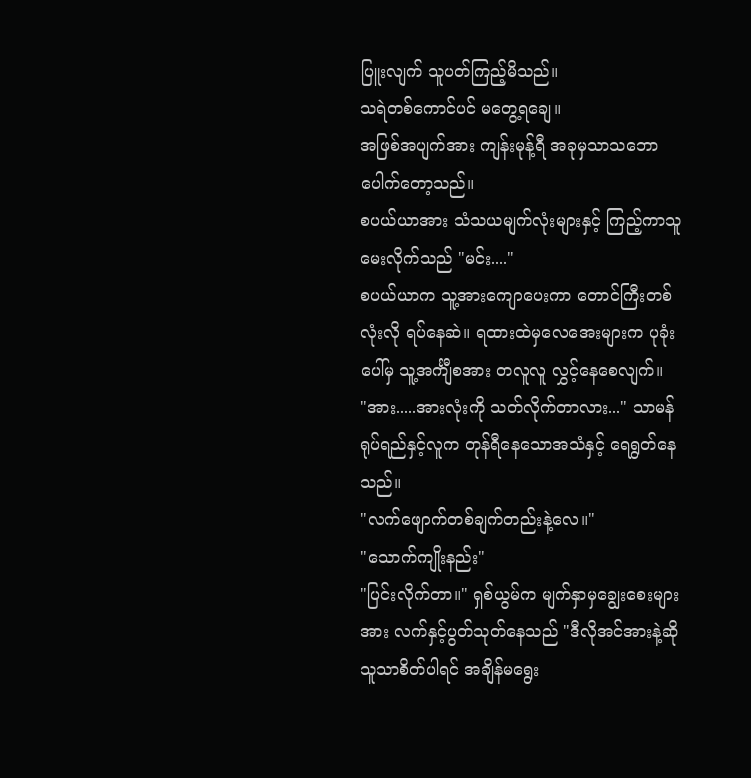ပြူးလျက် သူပတ်ကြည့်မိသည်။
သရဲတစ်ကောင်ပင် မတွေ့ရချေ။
အဖြစ်အပျက်အား ကျန်းမုန့်ရီ အခုမှသာသဘောပေါက်တော့သည်။
စပယ်ယာအား သံသယမျက်လုံးများနှင့် ကြည့်ကာသူမေးလိုက်သည် "မင်း...."
စပယ်ယာက သူ့အားကျောပေးကာ တောင်ကြီးတစ်လုံးလို ရပ်နေဆဲ။ ရထားထဲမှလေအေးများက ပုခုံးပေါ်မှ သူ့အင်္ကျီစအား တလူလူ လွှင့်နေစေလျက်။
"အား.....အားလုံးကို သတ်လိုက်တာလား..." သာမန်ရုပ်ရည်နှင့်လူက တုန်ရီနေသောအသံနှင့် ရေရွတ်နေသည်။
"လက်ဖျောက်တစ်ချက်တည်းနဲ့လေ။"
"သောက်ကျိုးနည်း"
"ပြင်းလိုက်တာ။" ရှစ်ယွမ်က မျက်နှာမှချွေးစေးများအား လက်နှင့်ပွတ်သုတ်နေသည် "ဒီလိုအင်အားနဲ့ဆို သူသာစိတ်ပါရင် အချိန်မရွေး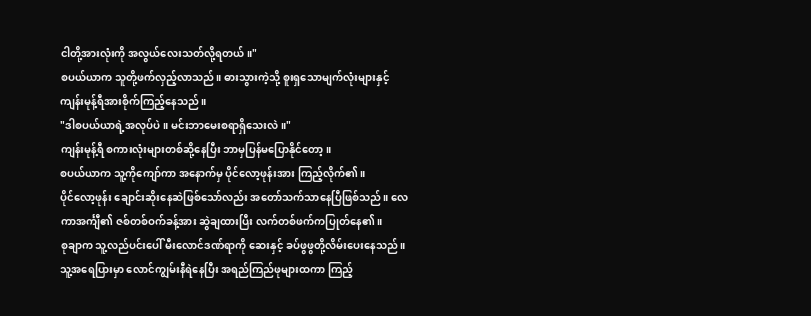ငါတို့အားလုံးကို အလွယ်လေးသတ်လို့ရတယ်။"
စပယ်ယာက သူတို့ဖက်လှည့်လာသည်။ ဓားသွားကဲ့သို့ စူးရှသောမျက်လုံးများနှင့် ကျန်းမုန့်ရီအားစိုက်ကြည့်နေသည်။
"ဒါစပယ်ယာရဲ့အလုပ်ပဲ။ မင်းဘာမေးစရာရှိသေးလဲ။"
ကျန်းမုန့်ရီ စကားလုံးများတစ်ဆို့နေပြီး ဘာမှပြန်မပြောနိုင်တော့။
စပယ်ယာက သူ့ကိုကျော်ကာ အနောက်မှ ပိုင်လော့ဖုန်းအား ကြည့်လိုက်၏။
ပိုင်လော့ဖုန်း ချောင်းဆိုးနေဆဲဖြစ်သော်လည်း အတော်သက်သာနေပြီဖြစ်သည်။ လေကာအင်္ကျီ၏ ဇစ်တစ်ဝက်ခန့်အား ဆွဲချထားပြီး လက်တစ်ဖက်ကပြုတ်နေ၏။
စုချာက သူ့လည်ပင်းပေါ် မီးလောင်ဒဏ်ရာကို ဆေးနှင့် ခပ်ဖွဖွတို့လိမ်းပေးနေသည်။ သူ့အရေပြားမှာ လောင်ကျွမ်းနီရဲနေပြီး အရည်ကြည်ဖုများထကာ ကြည့်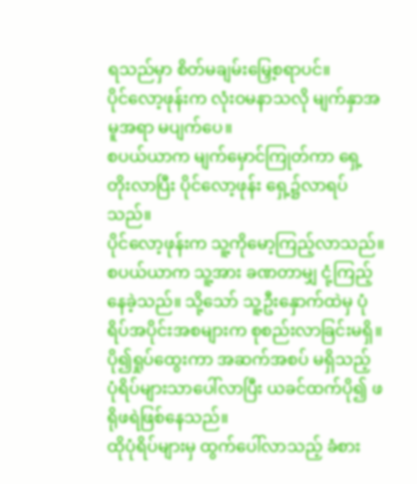ရသည်မှာ စိတ်မချမ်းမြှေ့စရာပင်။
ပိုင်လော့ဖုန်းက လုံးဝမနာသလို မျက်နှာအမူအရာ မပျက်ပေ။
စပယ်ယာက မျက်မှောင်ကြုတ်ကာ ရှေ့တိုးလာပြီး ပိုင်လော့ဖုန်း ရှေ့၌လာရပ်သည်။
ပိုင်လော့ဖုန်းက သူ့ကိုမော့ကြည့်လာသည်။
စပယ်ယာက သူ့အား ခဏတာမျှ ငုံ့ကြည့်နေခဲ့သည်။ သို့သော် သူ့ဦးနှောက်ထဲမှ ပုံရိပ်အပိုင်းအစများက စုစည်းလာခြင်းမရှိ။
ပို၍ရှုပ်ထွေးကာ အဆက်အစပ် မရှိသည့် ပုံရိပ်များသာပေါ်လာပြီး ယခင်ထက်ပို၍ ဖရိုဖရဲဖြစ်နေသည်။
ထိုပုံရိပ်များမှ ထွက်ပေါ်လာသည့် ခံစား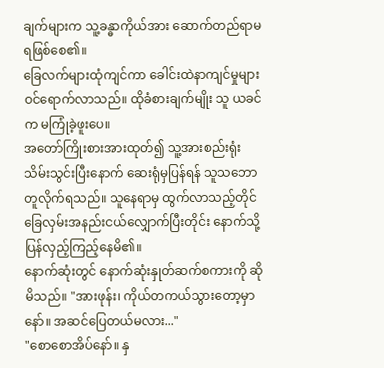ချက်များက သူ့ခန္ဓာကိုယ်အား ဆောက်တည်ရာမရဖြစ်စေ၏။
ခြေလက်များထုံကျင်ကာ ခေါင်းထဲနာကျင်မှုများ ဝင်ရောက်လာသည်။ ထိုခံစားချက်မျိုး သူ ယခင်က မကြုံခဲ့ဖူးပေ။
အတော်ကြိုးစားအားထုတ်၍ သူ့အားစည်းရုံးသိမ်းသွင်းပြီးနောက် ဆေးရုံမှပြန်ရန် သူသဘောတူလိုက်ရသည်။ သူနေရာမှ ထွက်လာသည့်တိုင် ခြေလှမ်းအနည်းငယ်လျှောက်ပြီးတိုင်း နောက်သို့ပြန်လှည့်ကြည့်နေမိ၏။
နောက်ဆုံးတွင် နောက်ဆုံးနှုတ်ဆက်စကားကို ဆိုမိသည်။ "အားဖုန်း၊ ကိုယ်တကယ်သွားတော့မှာနော်။ အဆင်ပြေတယ်မလား..."
"စောစောအိပ်နော်။ နှ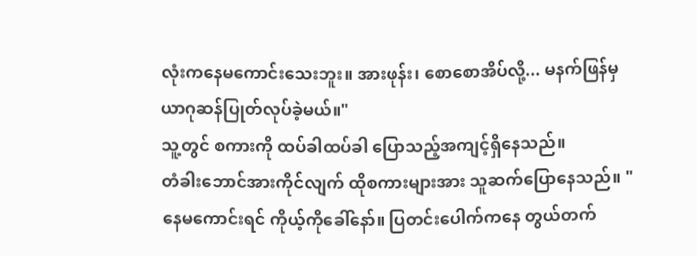လုံးကနေမကောင်းသေးဘူး။ အားဖုန်း၊ စောစောအိပ်လို့... မနက်ဖြန်မှ ယာဂုဆန်ပြုတ်လုပ်ခဲ့မယ်။"
သူ့တွင် စကားကို ထပ်ခါထပ်ခါ ပြောသည့်အကျင့်ရှိနေသည်။
တံခါးဘောင်အားကိုင်လျက် ထိုစကားများအား သူဆက်ပြောနေသည်။ "နေမကောင်းရင် ကိုယ့်ကိုခေါ်နော်။ ပြတင်းပေါက်ကနေ တွယ်တက်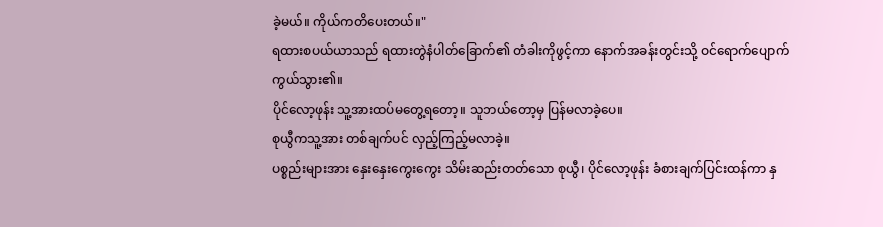ခဲ့မယ်။ ကိုယ်ကတိပေးတယ်။"
ရထားစပယ်ယာသည် ရထားတွဲနံပါတ်ခြောက်၏ တံခါးကိုဖွင့်ကာ နောက်အခန်းတွင်းသို့ ဝင်ရောက်ပျောက်ကွယ်သွား၏။
ပိုင်လော့ဖုန်း သူ့အားထပ်မတွေ့ရတော့။ သူဘယ်တော့မှ ပြန်မလာခဲ့ပေ။
စုယွီကသူ့အား တစ်ချက်ပင် လှည့်ကြည့်မလာခဲ့။
ပစ္စည်းများအား နှေးနှေးကွေးကွေး သိမ်းဆည်းတတ်သော စုယွီ၊ ပိုင်လော့ဖုန်း ခံစားချက်ပြင်းထန်ကာ နှ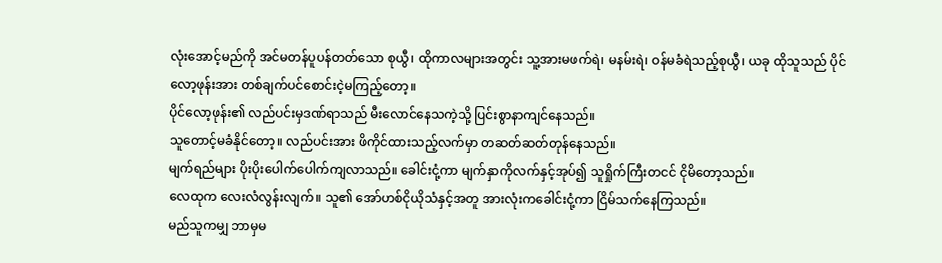လုံးအောင့်မည်ကို အင်မတန်ပူပန်တတ်သော စုယွီ၊ ထိုကာလများအတွင်း သူ့အားမဖက်ရဲ၊ မနမ်းရဲ၊ ဝန်မခံရဲသည့်စုယွီ၊ ယခု ထိုသူသည် ပိုင်လော့ဖုန်းအား တစ်ချက်ပင်စောင်းငဲ့မကြည့်တော့။
ပိုင်လော့ဖုန်း၏ လည်ပင်းမှဒဏ်ရာသည် မီးလောင်နေသကဲ့သို့ ပြင်းစွာနာကျင်နေသည်။
သူတောင့်မခံနိုင်တော့။ လည်ပင်းအား ဖိကိုင်ထားသည့်လက်မှာ တဆတ်ဆတ်တုန်နေသည်။
မျက်ရည်များ ပိုးပိုးပေါက်ပေါက်ကျလာသည်။ ခေါင်းငုံ့ကာ မျက်နှာကိုလက်နှင့်အုပ်၍ သူရှိုက်ကြီးတငင် ငိုမိတော့သည်။
လေထုက လေးလံလွန်းလျက်။ သူ၏ အော်ဟစ်ငိုယိုသံနှင့်အတူ အားလုံးကခေါင်းငုံ့ကာ ငြိမ်သက်နေကြသည်။
မည်သူကမျှ ဘာမှမ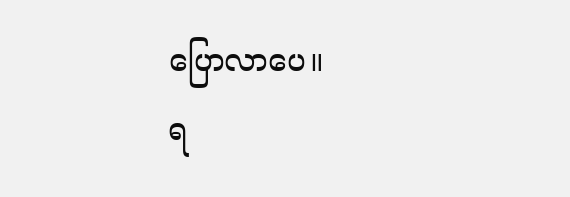ပြောလာပေ။
ရ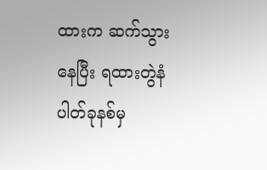ထားက ဆက်သွားနေပြီး ရထားတွဲနံပါတ်ခုနစ်မှ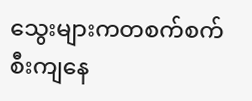သွေးများကတစက်စက် စီးကျနေ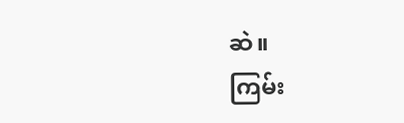ဆဲ။
ကြမ်း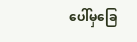ပေါ်မှခြေ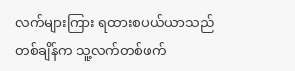လက်များကြား ရထားစပယ်ယာသည် တစ်ချိန်က သူ့လက်တစ်ဖက်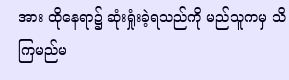အား ထိုနေရာ၌ ဆုံးရှုံးခဲ့ရသည်ကို မည်သူကမှ သိကြမည်မ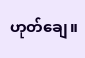ဟုတ်ချေ။